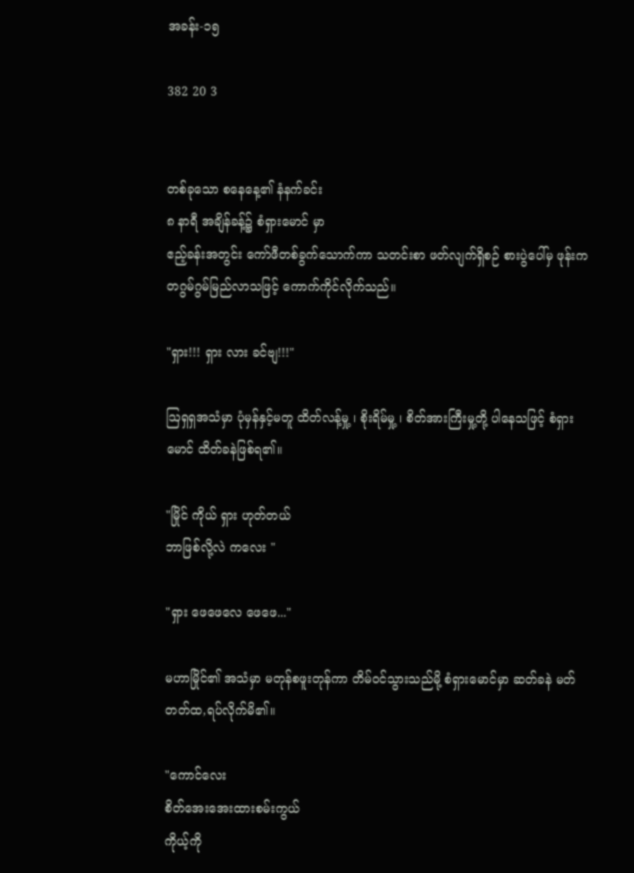အခန်း-၁၅

382 20 3


တစ်ခုသော စနေနေ့၏ နံနက်ခင်း
၈ နာရီ အချိန်ခန့်၌ စံရှားမောင် မှာ
ဧည့်ခန်းအတွင်း ကော်ဖီတစ်ခွက်သောက်ကာ သတင်းစာ ဖတ်လျက်ရှိစဉ် စားပွဲပေါ်မှ ဖုန်းက တဂွမ်ဂွမ်မြည်လာသဖြင့် ကောက်ကိုင်လိုက်သည်။

"ရှား!!! ရှား လား ခင်ဗျ!!!"

ဩရှရှအသံမှာ ပုံမှန်နှင့်မတူ ထိတ်လန့်မှု့ ၊ စိုးရိမ်မှု့ ၊ စိတ်အားကြီးမှု့တို့ ပါနေသဖြင့် စံရှားမောင် ထိတ်ခနဲဖြစ်ရ၏။

"မြိုင် ကိုယ် ရှား ဟုတ်တယ်
ဘာဖြစ်လို့လဲ ကလေး "

"ရှား ဖေဖေလေ ဖေဖေ..."

မဟာမြိုင်၏ အသံမှာ မတုန်စဖူးတုန်ကာ တိမ်ဝင်သွားသည်မို့ စံရှားမောင်မှာ ဆတ်ခနဲ မတ်တတ်ထ,ရပ်လိုက်မိ၏။

"ကောင်လေး
စိတ်အေးအေးထားစမ်းကွယ်
ကိုယ့်ကို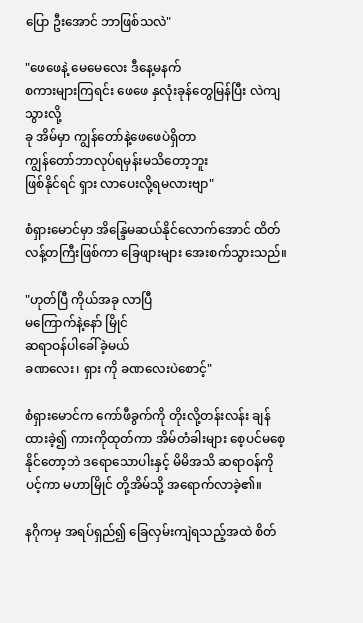ပြော ဦးအောင် ဘာဖြစ်သလဲ"

"ဖေဖေနဲ့ မေမေလေး ဒီနေ့မနက်
စကားများကြရင်း ဖေဖေ နှလုံးခုန်တွေမြန်ပြီး လဲကျသွားလို့
ခု အိမ်မှာ ကျွန်တော်နဲ့ဖေဖေပဲရှိတာ
ကျွန်တော်ဘာလုပ်ရမှန်းမသိတော့ဘူး
ဖြစ်နိုင်ရင် ရှား လာပေးလို့ရမလားဗျာ"

စံရှားမောင်မှာ အိန္ဒြေမဆယ်နိုင်လောက်အောင် ထိတ်လန့်တကြီးဖြစ်ကာ ခြေဖျားများ အေးစက်သွားသည်။

"ဟုတ်ပြီ ကိုယ်အခု လာပြီ
မကြောက်နဲ့နော် မြိုင်
ဆရာဝန်ပါခေါ်ခဲ့မယ်
ခဏလေး၊ ရှား ကို ခဏလေးပဲစောင့်"

စံရှားမောင်က ကော်ဖီခွက်ကို တိုးလို့တန်းလန်း ချန်ထားခဲ့၍ ကားကိုထုတ်ကာ အိမ်တံခါးများ စေ့ပင်မစေ့နိုင်တော့ဘဲ ဒရောသောပါးနှင့် မိမိအသိ ဆရာဝန်ကိုပင့်ကာ မဟာမြိုင် တို့အိမ်သို့ အရောက်လာခဲ့၏။

နဂိုကမှ အရပ်ရှည်၍ ခြေလှမ်းကျဲရသည့်အထဲ စိတ်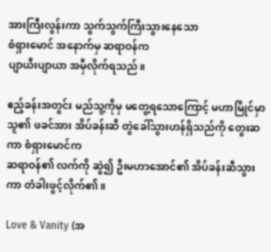အားကြီးလွန်းကာ သွက်သွက်ကြီးသွားနေသော
စံရှားမောင် အနောက်မှ ဆရာဝန်က
ပျာယီးပျာယာ အမှီလိုက်ရသည်။

ဧည့်ခန်းအတွင်း မည်သူ့ကိုမှ မတွေ့ရသောကြောင့် မဟာမြိုင်မှာ သူ၏ ဖခင်အား အိပ်ခန်းဆီ တွဲခေါ်သွားဟန်ရှိသည်ကို တွေးဆ ကာ စံရှားမောင်က
ဆရာဝန်၏ လက်ကို ဆွဲ၍ ဦးမဟာအောင်၏ အိပ်ခန်းဆီသွားကာ တံခါးဖွင့်လိုက်၏။

Love & Vanity (အ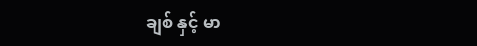ချစ် နှင့် မာ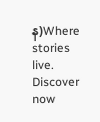န)Where stories live. Discover now